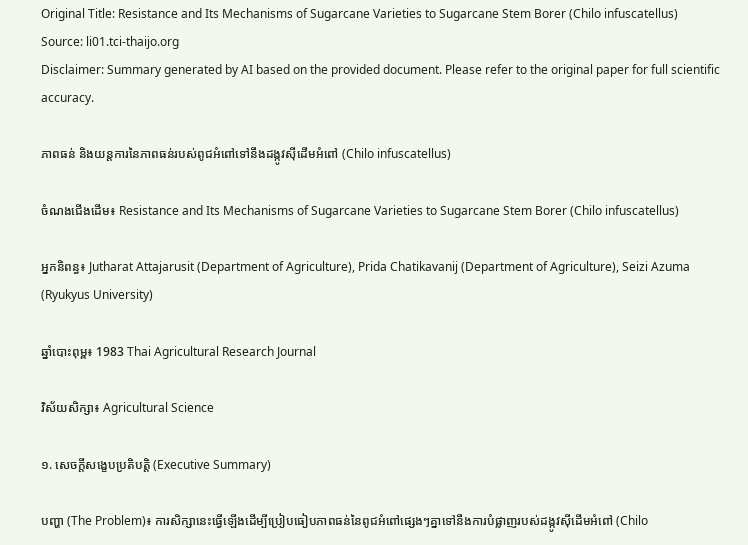Original Title: Resistance and Its Mechanisms of Sugarcane Varieties to Sugarcane Stem Borer (Chilo infuscatellus)
Source: li01.tci-thaijo.org
Disclaimer: Summary generated by AI based on the provided document. Please refer to the original paper for full scientific accuracy.

ភាពធន់ និងយន្តការនៃភាពធន់របស់ពូជអំពៅទៅនឹងដង្កូវស៊ីដើមអំពៅ (Chilo infuscatellus)

ចំណងជើងដើម៖ Resistance and Its Mechanisms of Sugarcane Varieties to Sugarcane Stem Borer (Chilo infuscatellus)

អ្នកនិពន្ធ៖ Jutharat Attajarusit (Department of Agriculture), Prida Chatikavanij (Department of Agriculture), Seizi Azuma (Ryukyus University)

ឆ្នាំបោះពុម្ព៖ 1983 Thai Agricultural Research Journal

វិស័យសិក្សា៖ Agricultural Science

១. សេចក្តីសង្ខេបប្រតិបត្តិ (Executive Summary)

បញ្ហា (The Problem)៖ ការសិក្សានេះធ្វើឡើងដើម្បីប្រៀបធៀបភាពធន់នៃពូជអំពៅផ្សេងៗគ្នាទៅនឹងការបំផ្លាញរបស់ដង្កូវស៊ីដើមអំពៅ (Chilo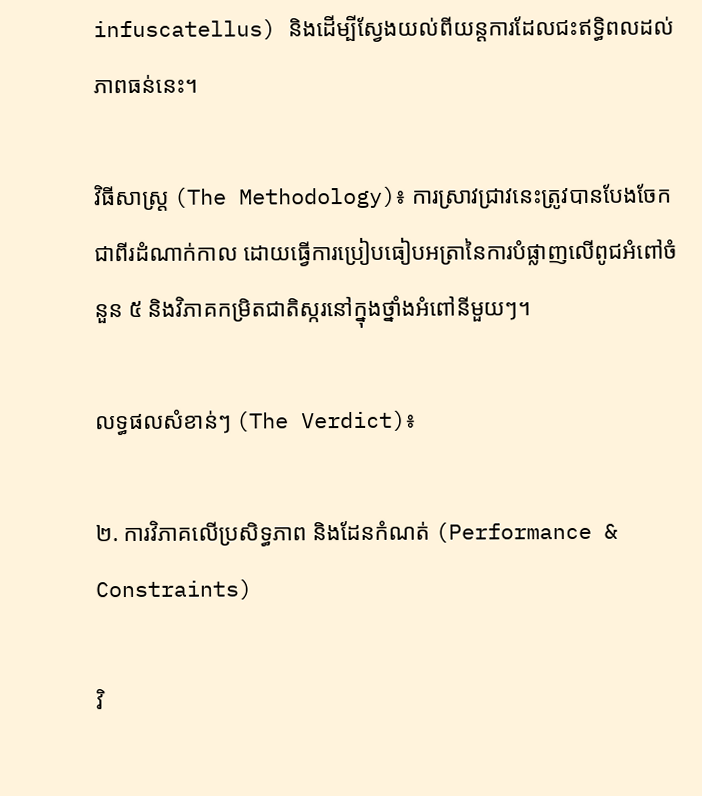infuscatellus) និងដើម្បីស្វែងយល់ពីយន្តការដែលជះឥទ្ធិពលដល់ភាពធន់នេះ។

វិធីសាស្ត្រ (The Methodology)៖ ការស្រាវជ្រាវនេះត្រូវបានបែងចែកជាពីរដំណាក់កាល ដោយធ្វើការប្រៀបធៀបអត្រានៃការបំផ្លាញលើពូជអំពៅចំនួន ៥ និងវិភាគកម្រិតជាតិស្ករនៅក្នុងថ្នាំងអំពៅនីមួយៗ។

លទ្ធផលសំខាន់ៗ (The Verdict)៖

២. ការវិភាគលើប្រសិទ្ធភាព និងដែនកំណត់ (Performance & Constraints)

វិ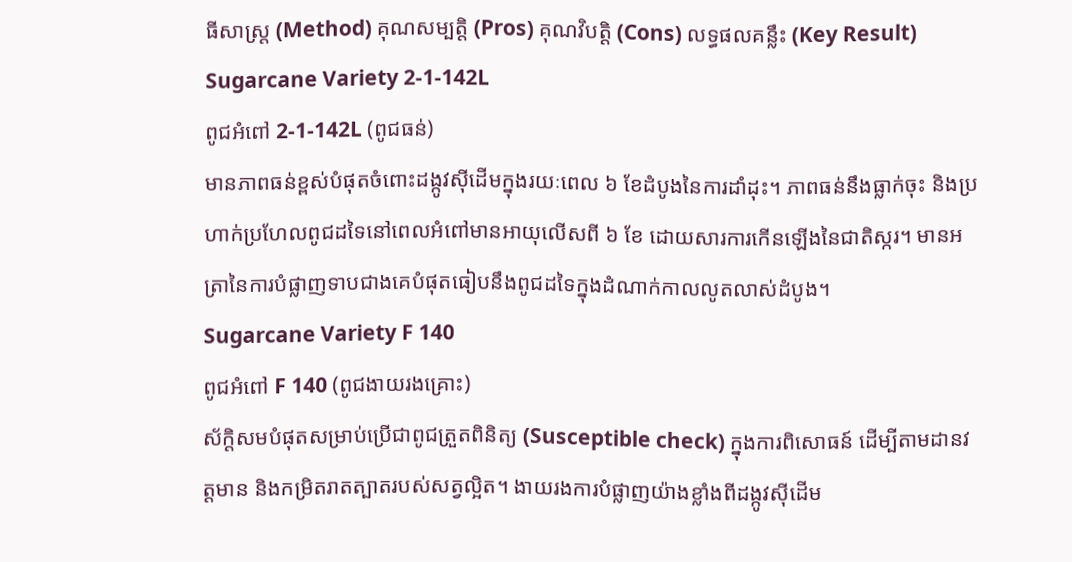ធីសាស្ត្រ (Method) គុណសម្បត្តិ (Pros) គុណវិបត្តិ (Cons) លទ្ធផលគន្លឹះ (Key Result)
Sugarcane Variety 2-1-142L
ពូជអំពៅ 2-1-142L (ពូជធន់)
មានភាពធន់ខ្ពស់បំផុតចំពោះដង្កូវស៊ីដើមក្នុងរយៈពេល ៦ ខែដំបូងនៃការដាំដុះ។ ភាពធន់នឹងធ្លាក់ចុះ និងប្រហាក់ប្រហែលពូជដទៃនៅពេលអំពៅមានអាយុលើសពី ៦ ខែ ដោយសារការកើនឡើងនៃជាតិស្ករ។ មានអត្រានៃការបំផ្លាញទាបជាងគេបំផុតធៀបនឹងពូជដទៃក្នុងដំណាក់កាលលូតលាស់ដំបូង។
Sugarcane Variety F 140
ពូជអំពៅ F 140 (ពូជងាយរងគ្រោះ)
ស័ក្តិសមបំផុតសម្រាប់ប្រើជាពូជត្រួតពិនិត្យ (Susceptible check) ក្នុងការពិសោធន៍ ដើម្បីតាមដានវត្តមាន និងកម្រិតរាតត្បាតរបស់សត្វល្អិត។ ងាយរងការបំផ្លាញយ៉ាងខ្លាំងពីដង្កូវស៊ីដើម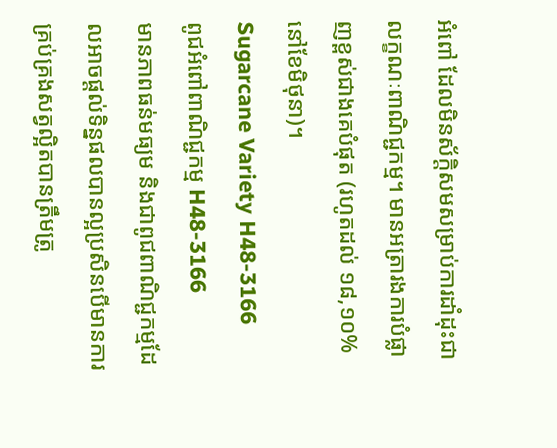អំពៅ ដែលមិនស័ក្តិសមសម្រាប់ការដាំដុះជាលក្ខណៈពាណិជ្ជកម្ម។ មានអត្រារងការបំផ្លាញខ្ពស់ជាងគេបំផុត (រហូតដល់ ១៨,១០% នៅខែមិថុនា)។
Sugarcane Variety H48-3166
ពូជអំពៅពាណិជ្ជកម្ម H48-3166
មានភាពធន់មធ្យម និងជាពូជពាណិជ្ជកម្មដែលអាចផ្តល់ទិន្នផលបានល្អប្រសិនបើមានការគ្រប់គ្រងសត្វល្អិតបានត្រឹមត្រូ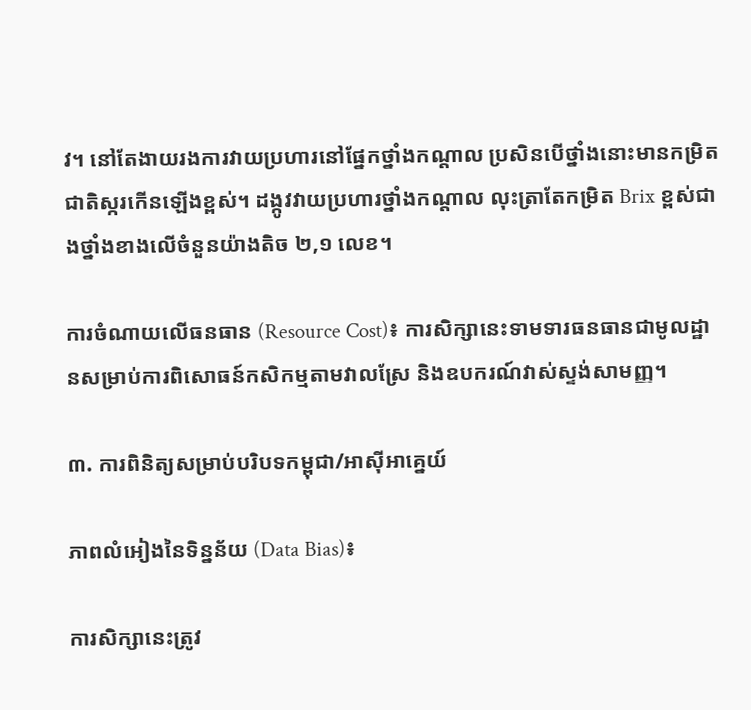វ។ នៅតែងាយរងការវាយប្រហារនៅផ្នែកថ្នាំងកណ្តាល ប្រសិនបើថ្នាំងនោះមានកម្រិតជាតិស្ករកើនឡើងខ្ពស់។ ដង្កូវវាយប្រហារថ្នាំងកណ្តាល លុះត្រាតែកម្រិត Brix ខ្ពស់ជាងថ្នាំងខាងលើចំនួនយ៉ាងតិច ២,១ លេខ។

ការចំណាយលើធនធាន (Resource Cost)៖ ការសិក្សានេះទាមទារធនធានជាមូលដ្ឋានសម្រាប់ការពិសោធន៍កសិកម្មតាមវាលស្រែ និងឧបករណ៍វាស់ស្ទង់សាមញ្ញ។

៣. ការពិនិត្យសម្រាប់បរិបទកម្ពុជា/អាស៊ីអាគ្នេយ៍

ភាពលំអៀងនៃទិន្នន័យ (Data Bias)៖

ការសិក្សានេះត្រូវ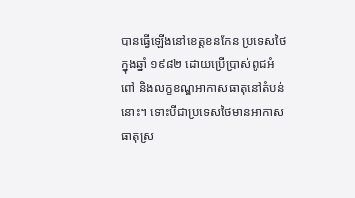បានធ្វើឡើងនៅខេត្តខនកែន ប្រទេសថៃ ក្នុងឆ្នាំ ១៩៨២ ដោយប្រើប្រាស់ពូជអំពៅ និងលក្ខខណ្ឌអាកាសធាតុនៅតំបន់នោះ។ ទោះបីជាប្រទេសថៃមានអាកាសធាតុស្រ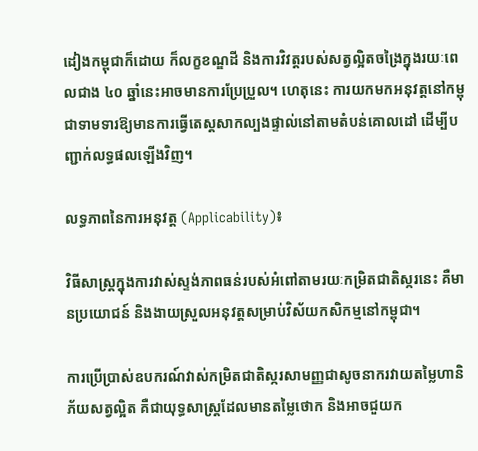ដៀងកម្ពុជាក៏ដោយ ក៏លក្ខខណ្ឌដី និងការវិវត្តរបស់សត្វល្អិតចង្រៃក្នុងរយៈពេលជាង ៤០ ឆ្នាំនេះអាចមានការប្រែប្រួល។ ហេតុនេះ ការយកមកអនុវត្តនៅកម្ពុជាទាមទារឱ្យមានការធ្វើតេស្តសាកល្បងផ្ទាល់នៅតាមតំបន់គោលដៅ ដើម្បីបញ្ជាក់លទ្ធផលឡើងវិញ។

លទ្ធភាពនៃការអនុវត្ត (Applicability)៖

វិធីសាស្ត្រក្នុងការវាស់ស្ទង់ភាពធន់របស់អំពៅតាមរយៈកម្រិតជាតិស្ករនេះ គឺមានប្រយោជន៍ និងងាយស្រួលអនុវត្តសម្រាប់វិស័យកសិកម្មនៅកម្ពុជា។

ការប្រើប្រាស់ឧបករណ៍វាស់កម្រិតជាតិស្ករសាមញ្ញជាសូចនាករវាយតម្លៃហានិភ័យសត្វល្អិត គឺជាយុទ្ធសាស្ត្រដែលមានតម្លៃថោក និងអាចជួយក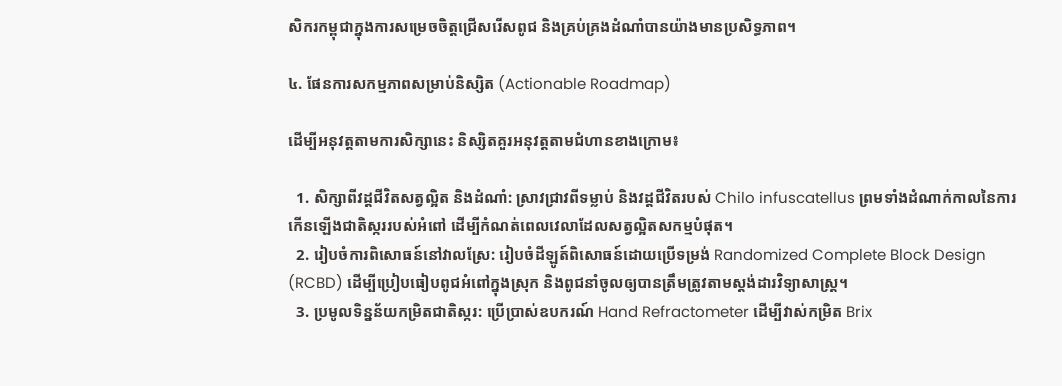សិករកម្ពុជាក្នុងការសម្រេចចិត្តជ្រើសរើសពូជ និងគ្រប់គ្រងដំណាំបានយ៉ាងមានប្រសិទ្ធភាព។

៤. ផែនការសកម្មភាពសម្រាប់និស្សិត (Actionable Roadmap)

ដើម្បីអនុវត្តតាមការសិក្សានេះ និស្សិតគួរអនុវត្តតាមជំហានខាងក្រោម៖

  1. សិក្សាពីវដ្តជីវិតសត្វល្អិត និងដំណាំ: ស្រាវជ្រាវពីទម្លាប់ និងវដ្តជីវិតរបស់ Chilo infuscatellus ព្រមទាំងដំណាក់កាលនៃការកើនឡើងជាតិស្កររបស់អំពៅ ដើម្បីកំណត់ពេលវេលាដែលសត្វល្អិតសកម្មបំផុត។
  2. រៀបចំការពិសោធន៍នៅវាលស្រែ: រៀបចំដីឡូត៍ពិសោធន៍ដោយប្រើទម្រង់ Randomized Complete Block Design (RCBD) ដើម្បីប្រៀបធៀបពូជអំពៅក្នុងស្រុក និងពូជនាំចូលឲ្យបានត្រឹមត្រូវតាមស្តង់ដារវិទ្យាសាស្ត្រ។
  3. ប្រមូលទិន្នន័យកម្រិតជាតិស្ករ: ប្រើប្រាស់ឧបករណ៍ Hand Refractometer ដើម្បីវាស់កម្រិត Brix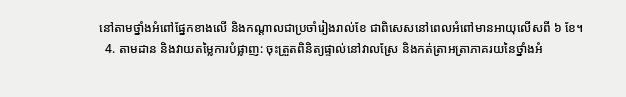នៅតាមថ្នាំងអំពៅផ្នែកខាងលើ និងកណ្តាលជាប្រចាំរៀងរាល់ខែ ជាពិសេសនៅពេលអំពៅមានអាយុលើសពី ៦ ខែ។
  4. តាមដាន និងវាយតម្លៃការបំផ្លាញ: ចុះត្រួតពិនិត្យផ្ទាល់នៅវាលស្រែ និងកត់ត្រាអត្រាភាគរយនៃថ្នាំងអំ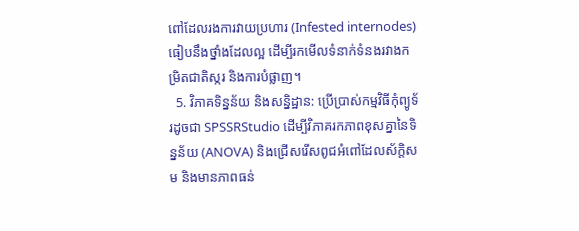ពៅដែលរងការវាយប្រហារ (Infested internodes) ធៀបនឹងថ្នាំងដែលល្អ ដើម្បីរកមើលទំនាក់ទំនងរវាងកម្រិតជាតិស្ករ និងការបំផ្លាញ។
  5. វិភាគទិន្នន័យ និងសន្និដ្ឋាន: ប្រើប្រាស់កម្មវិធីកុំព្យូទ័រដូចជា SPSSRStudio ដើម្បីវិភាគរកភាពខុសគ្នានៃទិន្នន័យ (ANOVA) និងជ្រើសរើសពូជអំពៅដែលស័ក្តិសម និងមានភាពធន់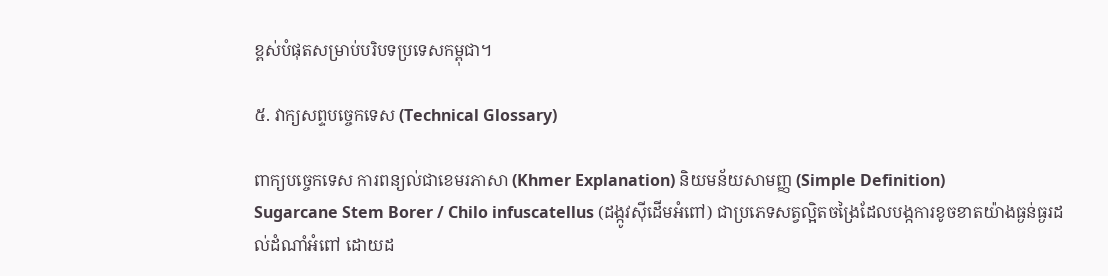ខ្ពស់បំផុតសម្រាប់បរិបទប្រទេសកម្ពុជា។

៥. វាក្យសព្ទបច្ចេកទេស (Technical Glossary)

ពាក្យបច្ចេកទេស ការពន្យល់ជាខេមរភាសា (Khmer Explanation) និយមន័យសាមញ្ញ (Simple Definition)
Sugarcane Stem Borer / Chilo infuscatellus (ដង្កូវស៊ីដើមអំពៅ) ជាប្រភេទសត្វល្អិតចង្រៃដែលបង្កការខូចខាតយ៉ាងធ្ងន់ធ្ងរដល់ដំណាំអំពៅ ដោយដ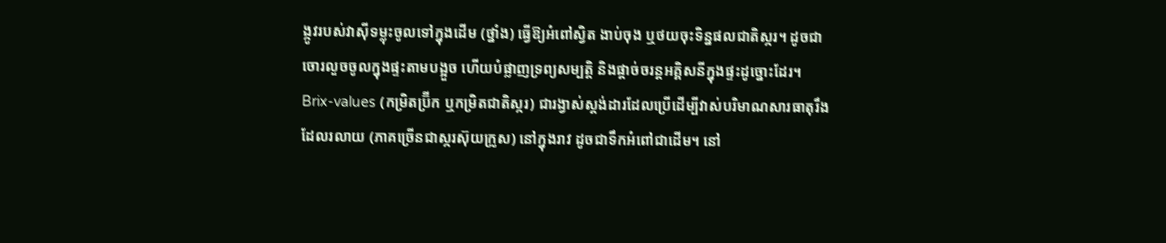ង្កូវរបស់វាស៊ីទម្លុះចូលទៅក្នុងដើម (ថ្នាំង) ធ្វើឱ្យអំពៅស្វិត ងាប់ចុង ឬថយចុះទិន្នផលជាតិស្ករ។ ដូចជាចោរលួចចូលក្នុងផ្ទះតាមបង្អួច ហើយបំផ្លាញទ្រព្យសម្បត្តិ និងផ្តាច់ចរន្តអគ្គិសនីក្នុងផ្ទះដូច្នោះដែរ។
Brix-values (កម្រិតប្រ៊ីក ឬកម្រិតជាតិស្ករ) ជារង្វាស់ស្តង់ដារដែលប្រើដើម្បីវាស់បរិមាណសារធាតុរឹងដែលរលាយ (ភាគច្រើនជាស្ករស៊ុយក្រូស) នៅក្នុងរាវ ដូចជាទឹកអំពៅជាដើម។ នៅ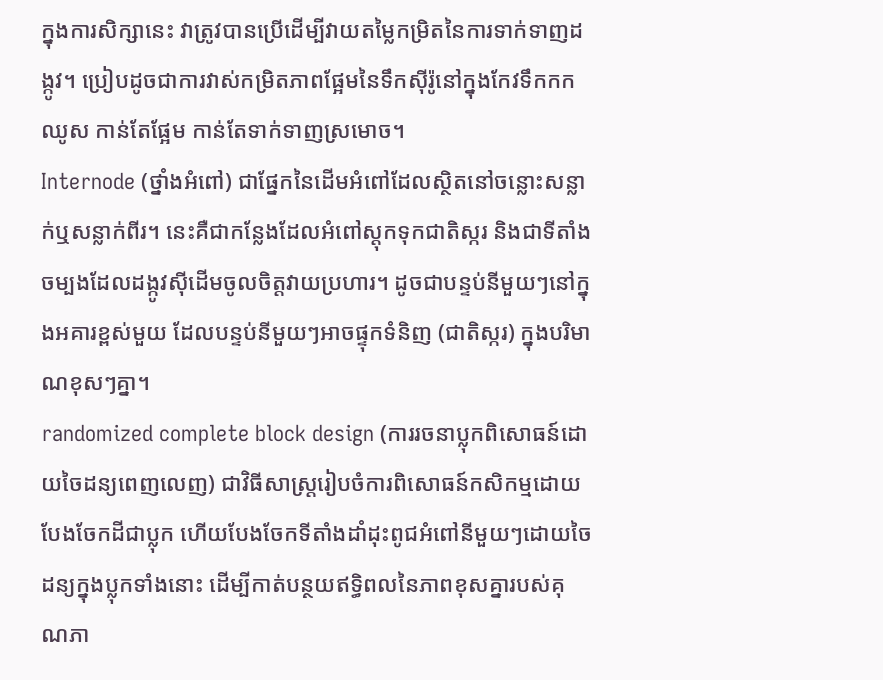ក្នុងការសិក្សានេះ វាត្រូវបានប្រើដើម្បីវាយតម្លៃកម្រិតនៃការទាក់ទាញដង្កូវ។ ប្រៀបដូចជាការវាស់កម្រិតភាពផ្អែមនៃទឹកស៊ីរ៉ូនៅក្នុងកែវទឹកកកឈូស កាន់តែផ្អែម កាន់តែទាក់ទាញស្រមោច។
Internode (ថ្នាំងអំពៅ) ជាផ្នែកនៃដើមអំពៅដែលស្ថិតនៅចន្លោះសន្លាក់ឬសន្លាក់ពីរ។ នេះគឺជាកន្លែងដែលអំពៅស្តុកទុកជាតិស្ករ និងជាទីតាំងចម្បងដែលដង្កូវស៊ីដើមចូលចិត្តវាយប្រហារ។ ដូចជាបន្ទប់នីមួយៗនៅក្នុងអគារខ្ពស់មួយ ដែលបន្ទប់នីមួយៗអាចផ្ទុកទំនិញ (ជាតិស្ករ) ក្នុងបរិមាណខុសៗគ្នា។
randomized complete block design (ការរចនាប្លុកពិសោធន៍ដោយចៃដន្យពេញលេញ) ជាវិធីសាស្ត្ររៀបចំការពិសោធន៍កសិកម្មដោយបែងចែកដីជាប្លុក ហើយបែងចែកទីតាំងដាំដុះពូជអំពៅនីមួយៗដោយចៃដន្យក្នុងប្លុកទាំងនោះ ដើម្បីកាត់បន្ថយឥទ្ធិពលនៃភាពខុសគ្នារបស់គុណភា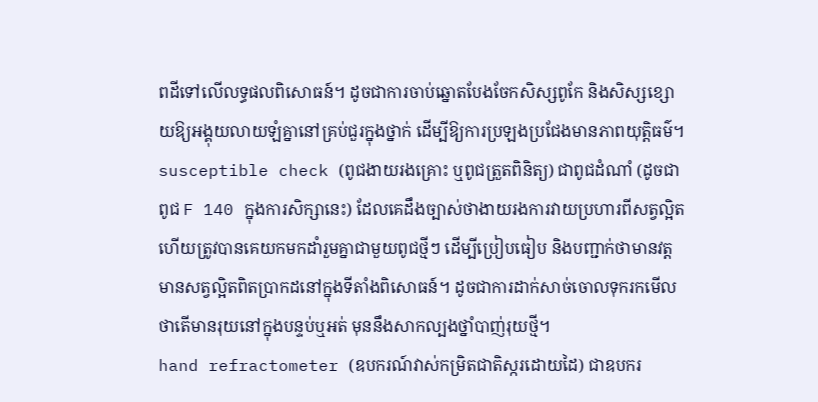ពដីទៅលើលទ្ធផលពិសោធន៍។ ដូចជាការចាប់ឆ្នោតបែងចែកសិស្សពូកែ និងសិស្សខ្សោយឱ្យអង្គុយលាយឡំគ្នានៅគ្រប់ជួរក្នុងថ្នាក់ ដើម្បីឱ្យការប្រឡងប្រជែងមានភាពយុត្តិធម៌។
susceptible check (ពូជងាយរងគ្រោះ ឬពូជត្រួតពិនិត្យ) ជាពូជដំណាំ (ដូចជាពូជ F 140 ក្នុងការសិក្សានេះ) ដែលគេដឹងច្បាស់ថាងាយរងការវាយប្រហារពីសត្វល្អិត ហើយត្រូវបានគេយកមកដាំរួមគ្នាជាមួយពូជថ្មីៗ ដើម្បីប្រៀបធៀប និងបញ្ជាក់ថាមានវត្តមានសត្វល្អិតពិតប្រាកដនៅក្នុងទីតាំងពិសោធន៍។ ដូចជាការដាក់សាច់ចោលទុករកមើលថាតើមានរុយនៅក្នុងបន្ទប់ឬអត់ មុននឹងសាកល្បងថ្នាំបាញ់រុយថ្មី។
hand refractometer (ឧបករណ៍វាស់កម្រិតជាតិស្ករដោយដៃ) ជាឧបករ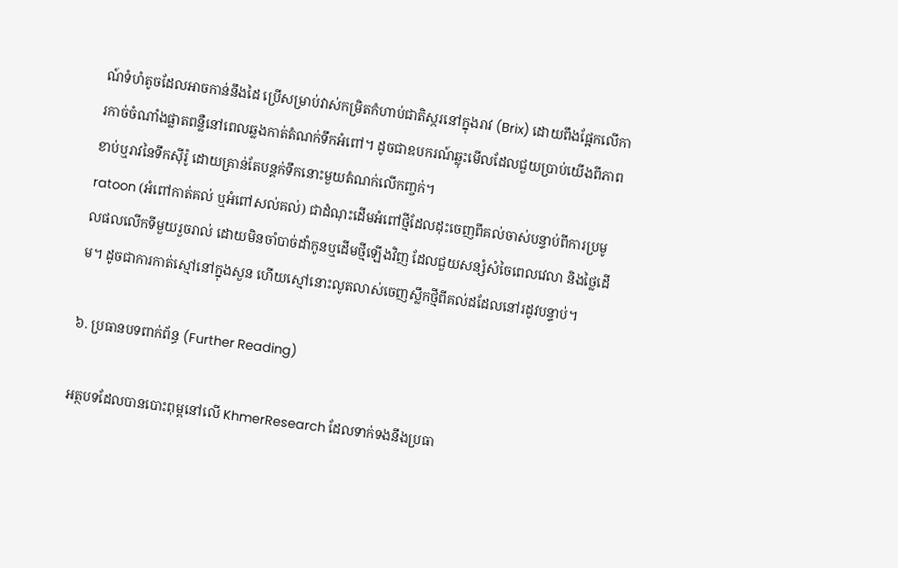ណ៍ទំហំតូចដែលអាចកាន់នឹងដៃ ប្រើសម្រាប់វាស់កម្រិតកំហាប់ជាតិស្ករនៅក្នុងរាវ (Brix) ដោយពឹងផ្អែកលើការកាច់ចំណាំងផ្លាតពន្លឺនៅពេលឆ្លងកាត់តំណក់ទឹកអំពៅ។ ដូចជាឧបករណ៍ឆ្លុះមើលដែលជួយប្រាប់យើងពីភាពខាប់ឬរាវនៃទឹកស៊ីរ៉ូ ដោយគ្រាន់តែបន្តក់ទឹកនោះមួយតំណក់លើកញ្ចក់។
ratoon (អំពៅកាត់គល់ ឬអំពៅសល់គល់) ជាដំណុះដើមអំពៅថ្មីដែលដុះចេញពីគល់ចាស់បន្ទាប់ពីការប្រមូលផលលើកទីមួយរួចរាល់ ដោយមិនចាំបាច់ដាំកូនឬដើមថ្មីឡើងវិញ ដែលជួយសន្សំសំចៃពេលវេលា និងថ្លៃដើម។ ដូចជាការកាត់ស្មៅនៅក្នុងសួន ហើយស្មៅនោះលូតលាស់ចេញស្លឹកថ្មីពីគល់ដដែលនៅរដូវបន្ទាប់។

៦. ប្រធានបទពាក់ព័ន្ធ (Further Reading)

អត្ថបទដែលបានបោះពុម្ពនៅលើ KhmerResearch ដែលទាក់ទងនឹងប្រធា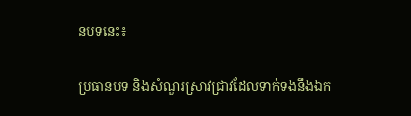នបទនេះ៖

ប្រធានបទ និងសំណួរស្រាវជ្រាវដែលទាក់ទងនឹងឯក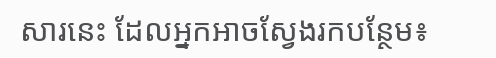សារនេះ ដែលអ្នកអាចស្វែងរកបន្ថែម៖